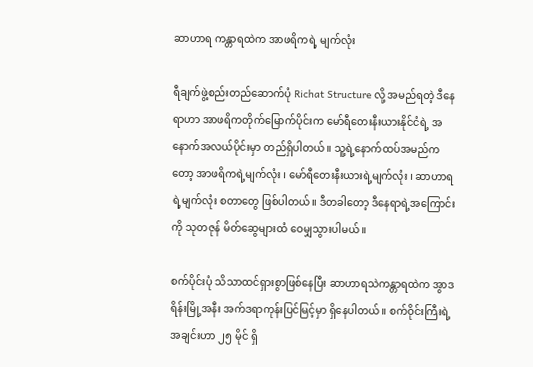ဆာဟာရ ကန္တာရထဲက အာဖရိကရဲ့ မျက်လုံး

ရီချက်ဖွဲ့စည်းတည်ဆောက်ပုံ Richat Structure လို့ အမည်ရတဲ့ ဒီနေရာဟာ အာဖရိကတိုက်မြောက်ပိုင်းက မော်ရီတေးနီးယားနိုင်ငံရဲ့ အနောက်အလယ်ပိုင်းမှာ တည်ရှိပါတယ်။ သူ့ရဲ့နောက်ထပ်အမည်ကတော့ အာဖရိကရဲ့မျက်လုံး ၊ မော်ရီတေးနီးယားရဲ့မျက်လုံး ၊ ဆာဟာရရဲ့မျက်လုံး စတာတွေ ဖြစ်ပါတယ်။ ဒီတခါတော့ ဒီနေရာရဲ့အကြောင်းကို သုတဇုန် မိတ်ဆွေများထံ ဝေမျှသွားပါမယ်။

စက်ပိုင်းပုံ သိသာထင်ရှားစွာဖြစ်နေပြီး ဆာဟာရသဲကန္တာရထဲက အွာဒရိန်းမြို့အနီး အက်ဒရာကုန်းပြင်မြင့်မှာ ရှိနေပါတယ်။ စက်ဝိုင်းကြီးရဲ့အချင်းဟာ ၂၅ မိုင် ရှိ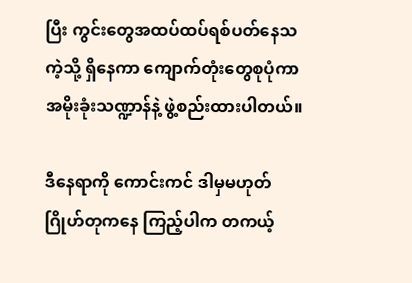ပြီး ကွင်းတွေအထပ်ထပ်ရစ်ပတ်နေသကဲ့သို့ ရှိနေကာ ကျောက်တုံးတွေစုပုံကာ အမိုးခုံးသဏ္ဍာန်နဲ့ ဖွဲ့စည်းထားပါတယ်။

ဒီနေရာကို ကောင်းကင် ဒါမှမဟုတ် ဂြိုဟ်တုကနေ ကြည့်ပါက တကယ့်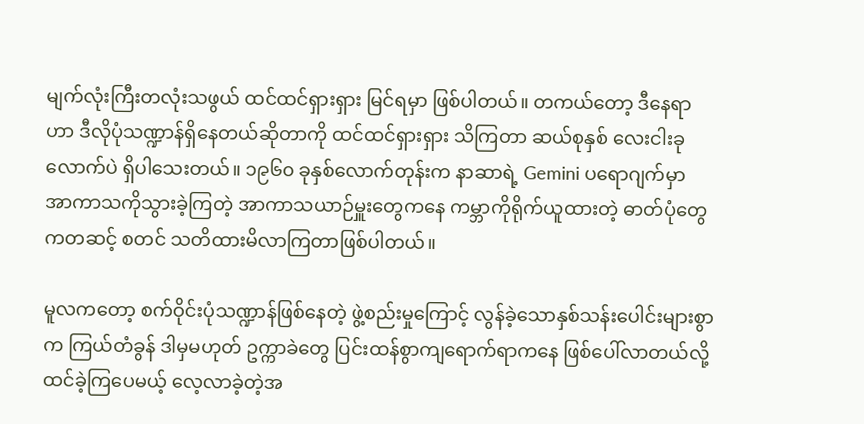မျက်လုံးကြီးတလုံးသဖွယ် ထင်ထင်ရှားရှား မြင်ရမှာ ဖြစ်ပါတယ်။ တကယ်တော့ ဒီနေရာဟာ ဒီလိုပုံသဏ္ဍာန်ရှိနေတယ်ဆိုတာကို ထင်ထင်ရှားရှား သိကြတာ ဆယ်စုနှစ် လေးငါးခုလောက်ပဲ ရှိပါသေးတယ်။ ၁၉၆၀ ခုနှစ်လောက်တုန်းက နာဆာရဲ့ Gemini ပရောဂျက်မှာ အာကာသကိုသွားခဲ့ကြတဲ့ အာကာသယာဉ်မှူးတွေကနေ ကမ္ဘာကိုရိုက်ယူထားတဲ့ ဓာတ်ပုံတွေကတဆင့် စတင် သတိထားမိလာကြတာဖြစ်ပါတယ်။

မူလကတော့ စက်ဝိုင်းပုံသဏ္ဍာန်ဖြစ်နေတဲ့ ဖွဲ့စည်းမှုကြောင့် လွန်ခဲ့သောနှစ်သန်းပေါင်းများစွာက ကြယ်တံခွန် ဒါမှမဟုတ် ဥက္ကာခဲတွေ ပြင်းထန်စွာကျရောက်ရာကနေ ဖြစ်ပေါ်လာတယ်လို့ ထင်ခဲ့ကြပေမယ့် လေ့လာခဲ့တဲ့အ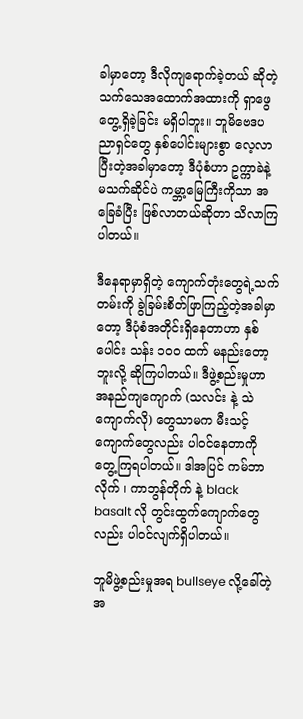ခါမှာတော့ ဒီလိုကျရောက်ခဲ့တယ် ဆိုတဲ့ သက်သေအထောက်အထားကို ရှာဖွေတွေ့ရှိခဲ့ခြင်း မရှိပါဘူး။ ဘူမိဗေဒပညာရှင်တွေ နှစ်ပေါင်းများစွာ လေ့လာပြီးတဲ့အခါမှာတော့ ဒီပုံစံဟာ ဥက္ကာခဲနဲ့ မသက်ဆိုင်ပဲ ကမ္ဘာ့မြေကြီးကိုသာ အခြေခံပြီး ဖြစ်လာတယ်ဆိုတာ သိလာကြပါတယ်။

ဒီနေရာမှာရှိတဲ့ ကျောက်တုံးတွေရဲ့သက်တမ်းကို ခွဲခြမ်းစိတ်ဖြာကြည့်တဲ့အခါမှာတော့ ဒီပုံစံအတိုင်းရှိနေတာဟာ နှစ်ပေါင်း သန်း ၁၀၀ ထက် မနည်းတော့ဘူးလို့ ဆိုကြပါတယ်။ ဒီဖွဲ့စည်းမှုဟာ အနည်ကျကျောက် (သလင်း နဲ့ သဲကျောက်လို) တွေသာမက မီးသင့်ကျောက်တွေလည်း ပါဝင်နေတာကို တွေ့ကြရပါတယ်။ ဒါအပြင် ကမ်ဘာလိုက် ၊ ကာဘွန်တိုက် နဲ့ black basalt လို တွင်းထွက်ကျောက်တွေလည်း ပါဝင်လျက်ရှိပါတယ်။

ဘူမိဖွဲ့စည်းမှုအရ bullseye လို့ခေါ်တဲ့ အ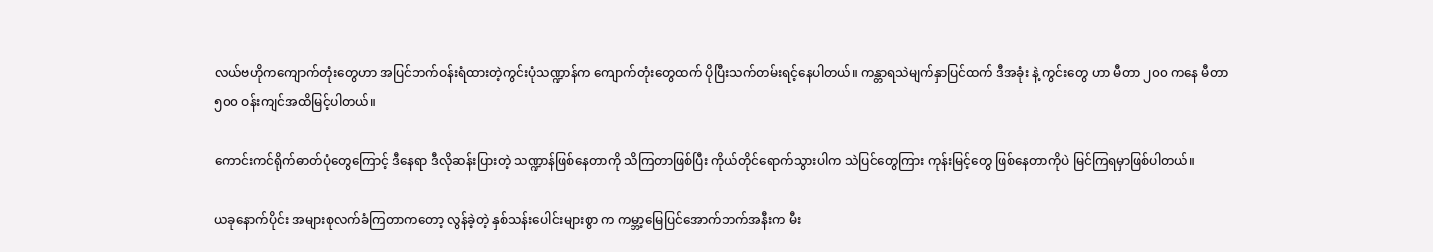လယ်ဗဟိုကကျောက်တုံးတွေဟာ အပြင်ဘက်ဝန်းရံထားတဲ့ကွင်းပုံသဏ္ဍာန်က ကျောက်တုံးတွေထက် ပိုပြီးသက်တမ်းရင့်နေပါတယ်။ ကန္တာရသဲမျက်နှာပြင်ထက် ဒီအခုံး နဲ့ ကွင်းတွေ ဟာ မီတာ ၂၀၀ ကနေ မီတာ ၅၀၀ ဝန်းကျင်အထိမြင့်ပါတယ်။

ကောင်းကင်ရိုက်ဓာတ်ပုံတွေကြောင့် ဒီနေရာ ဒီလိုဆန်းပြားတဲ့ သဏ္ဍာန်ဖြစ်နေတာကို သိကြတာဖြစ်ပြီး ကိုယ်တိုင်ရောက်သွားပါက သဲပြင်တွေကြား ကုန်းမြင့်တွေ ဖြစ်နေတာကိုပဲ မြင်ကြရမှာဖြစ်ပါတယ်။

ယခုနောက်ပိုင်း အများစုလက်ခံကြတာကတော့ လွန်ခဲ့တဲ့ နှစ်သန်းပေါင်းများစွာ က ကမ္ဘာ့မြေပြင်အောက်ဘက်အနီးက မီး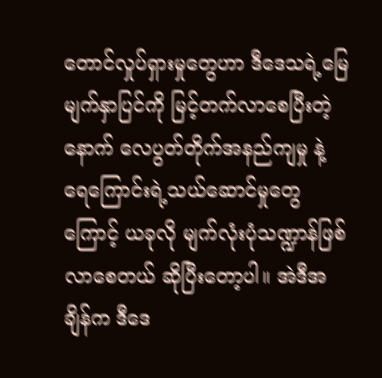တောင်လှုပ်ရှားမှုတွေဟာ ဒီဒေသရဲ့မြေမျက်နှာပြင်ကို မြင့်တက်လာစေပြီးတဲ့နောက် လေပွတ်တိုက်အနည်ကျမှု နဲ့ ရေကြောင်းရဲ့သယ်ဆောင်မှုတွေကြောင့် ယခုလို မျက်လုံးပုံသဏ္ဍာန်ဖြစ်လာစေတယ် ဆိုပြီးတော့ပါ။ အဲဒီအချိန်က ဒီဒေ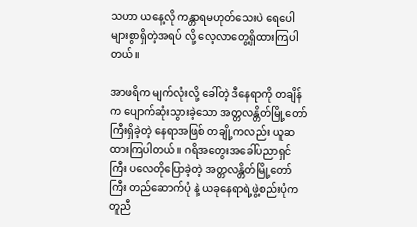သဟာ ယနေ့လို ကန္တာရမဟုတ်သေးပဲ ရေပေါများစွာရှိတဲ့အရပ် လို့ လေ့လာတွေ့ရှိထားကြပါတယ်။

အာဖရိက မျက်လုံးလို့ ခေါ်တဲ့ ဒီနေရာကို တချိန်က ပျောက်ဆုံးသွားခဲ့သော အတ္တလန္တိတ်မြို့တော်ကြီးရှိခဲ့တဲ့ နေရာအဖြစ် တချို့ကလည်း ယူဆထားကြပါတယ်။ ဂရိအတွေးအခေါ်ပညာရှင်ကြီး ပလေတိုပြောခဲ့တဲ့ အတ္တလန္တိတ်မြို့တော်ကြီး တည်ဆောက်ပုံ နဲ့ ယခုနေရာရဲ့ဖွဲ့စည်းပုံက တူညီ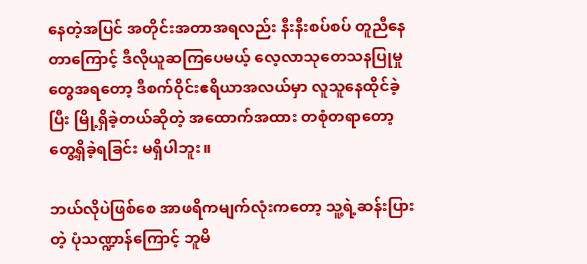နေတဲ့အပြင် အတိုင်းအတာအရလည်း နီးနီးစပ်စပ် တူညီနေတာကြောင့် ဒီလိုယူဆကြပေမယ့် လေ့လာသုတေသနပြုမှုတွေအရတော့ ဒီစက်ဝိုင်းဧရိယာအလယ်မှာ လူသူနေထိုင်ခဲ့ပြီး မြို့ရှိခဲ့တယ်ဆိုတဲ့ အထောက်အထား တစုံတရာတော့ တွေ့ရှိခဲ့ရခြင်း မရှိပါဘူး။

ဘယ်လိုပဲဖြစ်စေ အာဖရိကမျက်လုံးကတော့ သူ့ရဲ့ဆန်းပြားတဲ့ ပုံသဏ္ဍာန်ကြောင့် ဘူမိ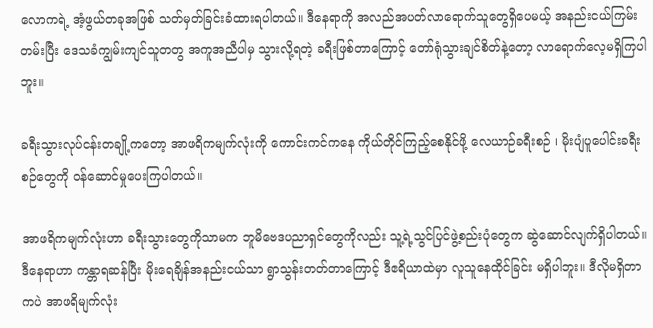လောကရဲ့ အံ့ဖွယ်တခုအဖြစ် သတ်မှတ်ခြင်းခံထားရပါတယ်။ ဒီနေရာကို အလည်အပတ်လာရောက်သူတွေရှိပေမယ့် အနည်းငယ်ကြမ်းတမ်းပြီး ဒေသခံကျွမ်းကျင်သူတတွ အကူအညီပါမှ သွားလို့ရတဲ့ ခရီးဖြစ်တာကြောင့် တော်ရုံသွားချင်စိတ်နဲ့တော့ လာရောက်လေ့မရှိကြပါဘူး။

ခရီးသွားလုပ်ငန်းတချို့ကတော့ အာဖရိကမျက်လုံးကို ကောင်းကင်ကနေ ကိုယ်တိုင်ကြည့်စေနိုင်ဖို့ လေယာဉ်ခရီးစဉ် ၊ မိုးပျံပူပေါင်းခရီးစဉ်တွေကို ဝန်ဆောင်မှုပေးကြပါတယ်။

အာဖရိကမျက်လုံးဟာ ခရီးသွားတွေကိုသာမက ဘူမိဗေဒပညာရှင်တွေကိုလည်း သူ့ရဲ့သွင်ပြင်ဖွဲ့စည်းပုံတွေက ဆွဲဆောင်လျက်ရှိပါတယ်။ ဒီနေရာဟာ ကန္တာရဆန်ပြီး မိုးရေချိန်အနည်းငယ်သာ ရွာသွန်းတတ်တာကြောင့် ဒီဧရိယာထဲမှာ လူသူနေထိုင်ခြင်း မရှိပါဘူး။ ဒီလိုမရှိတာကပဲ အာဖရိမျက်လုံး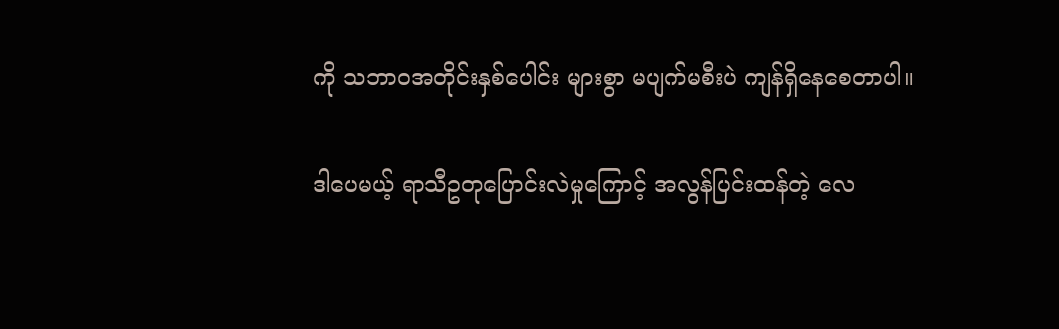ကို သဘာဝအတိုင်းနှစ်ပေါင်း များစွာ မပျက်မစီးပဲ ကျန်ရှိနေစေတာပါ။

ဒါပေမယ့် ရာသီဥတုပြောင်းလဲမှုကြောင့် အလွန်ပြင်းထန်တဲ့ လေ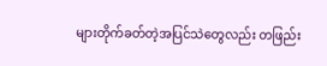များတိုက်ခတ်တဲ့အပြင်သဲတွေလည်း တဖြည်း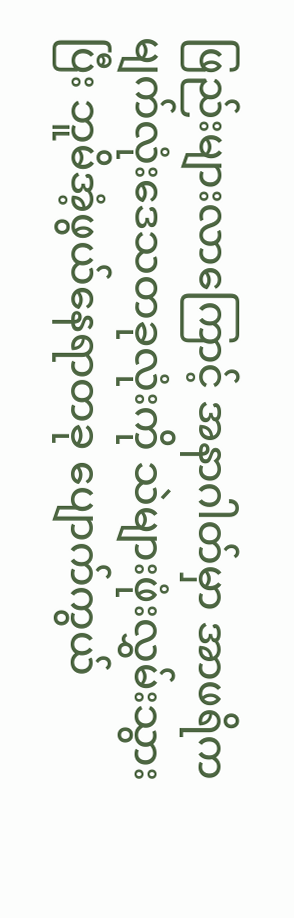ဖြည်းများလာကြောင့် အနာဂါတ်မှာ အာဖရိကမျက်လုံးဒေသတခုလုံးကို သဲများဖုံးလွှမ်းသွားပြီး ဘူမိအံ့ဖွယ်နေရာတခု ပျောက်ကွယ်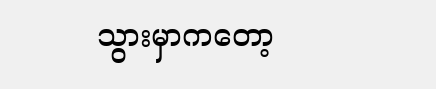သွားမှာကတော့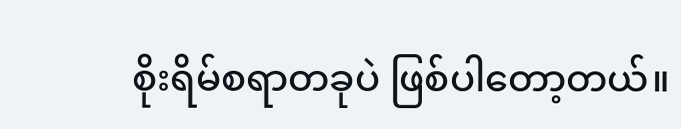စိုးရိမ်စရာတခုပဲ ဖြစ်ပါတော့တယ်။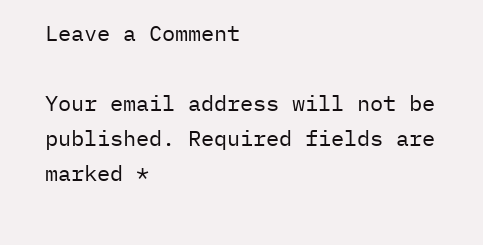Leave a Comment

Your email address will not be published. Required fields are marked *